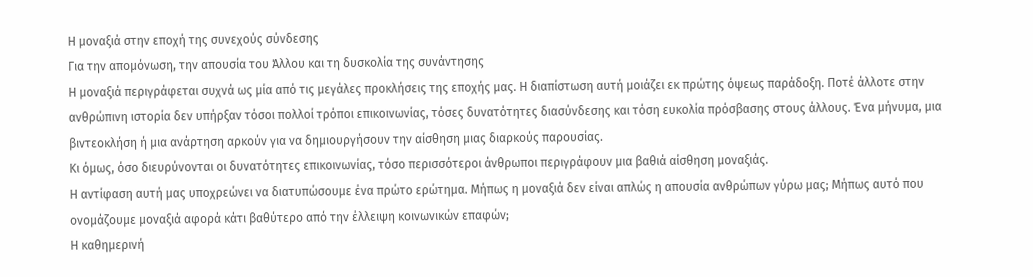Η μοναξιά στην εποχή της συνεχούς σύνδεσης
Για την απομόνωση, την απουσία του Άλλου και τη δυσκολία της συνάντησης
Η μοναξιά περιγράφεται συχνά ως μία από τις μεγάλες προκλήσεις της εποχής μας. Η διαπίστωση αυτή μοιάζει εκ πρώτης όψεως παράδοξη. Ποτέ άλλοτε στην ανθρώπινη ιστορία δεν υπήρξαν τόσοι πολλοί τρόποι επικοινωνίας, τόσες δυνατότητες διασύνδεσης και τόση ευκολία πρόσβασης στους άλλους. Ένα μήνυμα, μια βιντεοκλήση ή μια ανάρτηση αρκούν για να δημιουργήσουν την αίσθηση μιας διαρκούς παρουσίας.
Κι όμως, όσο διευρύνονται οι δυνατότητες επικοινωνίας, τόσο περισσότεροι άνθρωποι περιγράφουν μια βαθιά αίσθηση μοναξιάς.
Η αντίφαση αυτή μας υποχρεώνει να διατυπώσουμε ένα πρώτο ερώτημα. Μήπως η μοναξιά δεν είναι απλώς η απουσία ανθρώπων γύρω μας; Μήπως αυτό που ονομάζουμε μοναξιά αφορά κάτι βαθύτερο από την έλλειψη κοινωνικών επαφών;
Η καθημερινή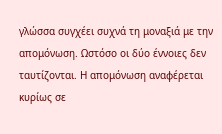γλώσσα συγχέει συχνά τη μοναξιά με την απομόνωση. Ωστόσο οι δύο έννοιες δεν ταυτίζονται. Η απομόνωση αναφέρεται κυρίως σε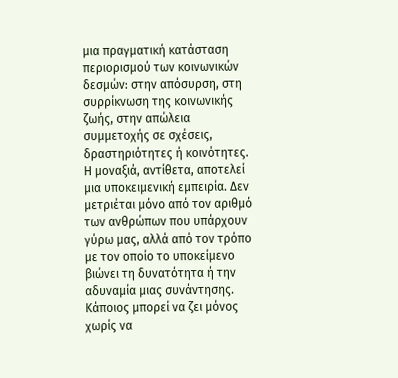μια πραγματική κατάσταση περιορισμού των κοινωνικών δεσμών: στην απόσυρση, στη συρρίκνωση της κοινωνικής ζωής, στην απώλεια συμμετοχής σε σχέσεις, δραστηριότητες ή κοινότητες. Η μοναξιά, αντίθετα, αποτελεί μια υποκειμενική εμπειρία. Δεν μετριέται μόνο από τον αριθμό των ανθρώπων που υπάρχουν γύρω μας, αλλά από τον τρόπο με τον οποίο το υποκείμενο βιώνει τη δυνατότητα ή την αδυναμία μιας συνάντησης.
Κάποιος μπορεί να ζει μόνος χωρίς να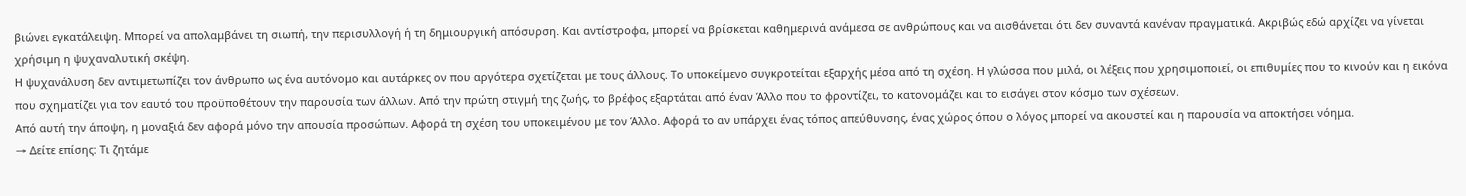βιώνει εγκατάλειψη. Μπορεί να απολαμβάνει τη σιωπή, την περισυλλογή ή τη δημιουργική απόσυρση. Και αντίστροφα, μπορεί να βρίσκεται καθημερινά ανάμεσα σε ανθρώπους και να αισθάνεται ότι δεν συναντά κανέναν πραγματικά. Ακριβώς εδώ αρχίζει να γίνεται χρήσιμη η ψυχαναλυτική σκέψη.
Η ψυχανάλυση δεν αντιμετωπίζει τον άνθρωπο ως ένα αυτόνομο και αυτάρκες ον που αργότερα σχετίζεται με τους άλλους. Το υποκείμενο συγκροτείται εξαρχής μέσα από τη σχέση. Η γλώσσα που μιλά, οι λέξεις που χρησιμοποιεί, οι επιθυμίες που το κινούν και η εικόνα που σχηματίζει για τον εαυτό του προϋποθέτουν την παρουσία των άλλων. Από την πρώτη στιγμή της ζωής, το βρέφος εξαρτάται από έναν Άλλο που το φροντίζει, το κατονομάζει και το εισάγει στον κόσμο των σχέσεων.
Από αυτή την άποψη, η μοναξιά δεν αφορά μόνο την απουσία προσώπων. Αφορά τη σχέση του υποκειμένου με τον Άλλο. Αφορά το αν υπάρχει ένας τόπος απεύθυνσης, ένας χώρος όπου ο λόγος μπορεί να ακουστεί και η παρουσία να αποκτήσει νόημα.
→ Δείτε επίσης: Τι ζητάμε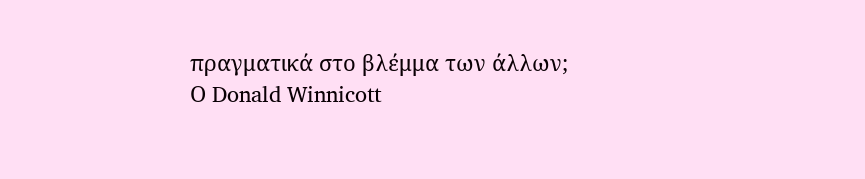πραγματικά στο βλέμμα των άλλων;
Ο Donald Winnicott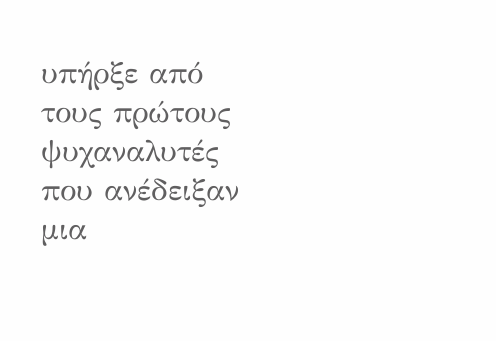υπήρξε από τους πρώτους ψυχαναλυτές που ανέδειξαν μια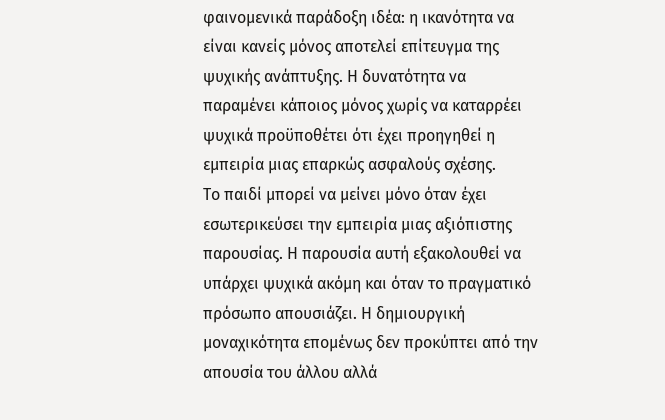φαινομενικά παράδοξη ιδέα: η ικανότητα να είναι κανείς μόνος αποτελεί επίτευγμα της ψυχικής ανάπτυξης. Η δυνατότητα να παραμένει κάποιος μόνος χωρίς να καταρρέει ψυχικά προϋποθέτει ότι έχει προηγηθεί η εμπειρία μιας επαρκώς ασφαλούς σχέσης.
Το παιδί μπορεί να μείνει μόνο όταν έχει εσωτερικεύσει την εμπειρία μιας αξιόπιστης παρουσίας. Η παρουσία αυτή εξακολουθεί να υπάρχει ψυχικά ακόμη και όταν το πραγματικό πρόσωπο απουσιάζει. Η δημιουργική μοναχικότητα επομένως δεν προκύπτει από την απουσία του άλλου αλλά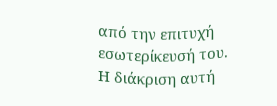από την επιτυχή εσωτερίκευσή του.
Η διάκριση αυτή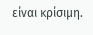είναι κρίσιμη.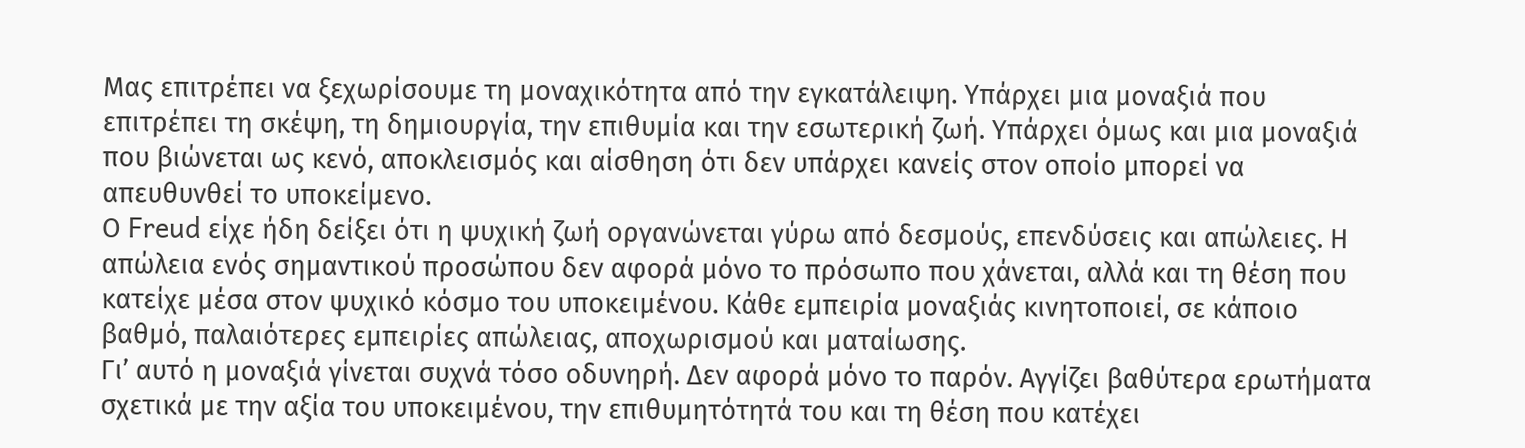Μας επιτρέπει να ξεχωρίσουμε τη μοναχικότητα από την εγκατάλειψη. Υπάρχει μια μοναξιά που επιτρέπει τη σκέψη, τη δημιουργία, την επιθυμία και την εσωτερική ζωή. Υπάρχει όμως και μια μοναξιά που βιώνεται ως κενό, αποκλεισμός και αίσθηση ότι δεν υπάρχει κανείς στον οποίο μπορεί να απευθυνθεί το υποκείμενο.
Ο Freud είχε ήδη δείξει ότι η ψυχική ζωή οργανώνεται γύρω από δεσμούς, επενδύσεις και απώλειες. Η απώλεια ενός σημαντικού προσώπου δεν αφορά μόνο το πρόσωπο που χάνεται, αλλά και τη θέση που κατείχε μέσα στον ψυχικό κόσμο του υποκειμένου. Κάθε εμπειρία μοναξιάς κινητοποιεί, σε κάποιο βαθμό, παλαιότερες εμπειρίες απώλειας, αποχωρισμού και ματαίωσης.
Γι’ αυτό η μοναξιά γίνεται συχνά τόσο οδυνηρή. Δεν αφορά μόνο το παρόν. Αγγίζει βαθύτερα ερωτήματα σχετικά με την αξία του υποκειμένου, την επιθυμητότητά του και τη θέση που κατέχει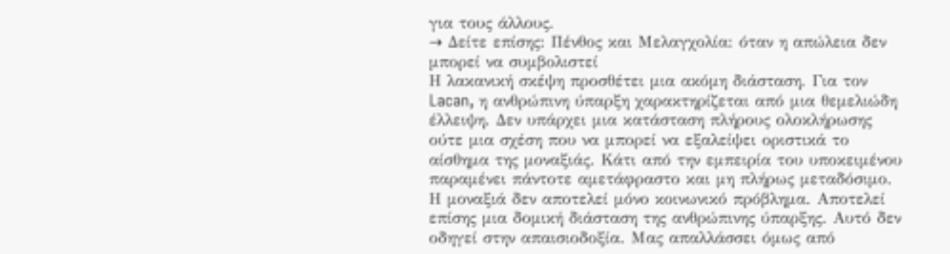για τους άλλους.
→ Δείτε επίσης: Πένθος και Μελαγχολία: όταν η απώλεια δεν μπορεί να συμβολιστεί
Η λακανική σκέψη προσθέτει μια ακόμη διάσταση. Για τον Lacan, η ανθρώπινη ύπαρξη χαρακτηρίζεται από μια θεμελιώδη έλλειψη. Δεν υπάρχει μια κατάσταση πλήρους ολοκλήρωσης ούτε μια σχέση που να μπορεί να εξαλείψει οριστικά το αίσθημα της μοναξιάς. Κάτι από την εμπειρία του υποκειμένου παραμένει πάντοτε αμετάφραστο και μη πλήρως μεταδόσιμο.
Η μοναξιά δεν αποτελεί μόνο κοινωνικό πρόβλημα. Αποτελεί επίσης μια δομική διάσταση της ανθρώπινης ύπαρξης. Αυτό δεν οδηγεί στην απαισιοδοξία. Μας απαλλάσσει όμως από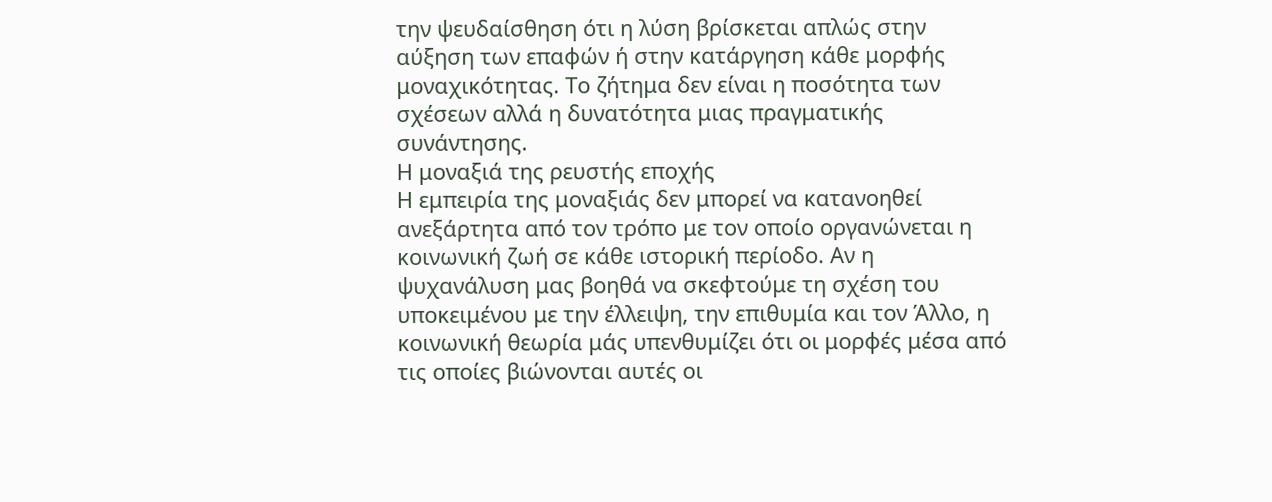την ψευδαίσθηση ότι η λύση βρίσκεται απλώς στην αύξηση των επαφών ή στην κατάργηση κάθε μορφής μοναχικότητας. Το ζήτημα δεν είναι η ποσότητα των σχέσεων αλλά η δυνατότητα μιας πραγματικής συνάντησης.
Η μοναξιά της ρευστής εποχής
Η εμπειρία της μοναξιάς δεν μπορεί να κατανοηθεί ανεξάρτητα από τον τρόπο με τον οποίο οργανώνεται η κοινωνική ζωή σε κάθε ιστορική περίοδο. Αν η ψυχανάλυση μας βοηθά να σκεφτούμε τη σχέση του υποκειμένου με την έλλειψη, την επιθυμία και τον Άλλο, η κοινωνική θεωρία μάς υπενθυμίζει ότι οι μορφές μέσα από τις οποίες βιώνονται αυτές οι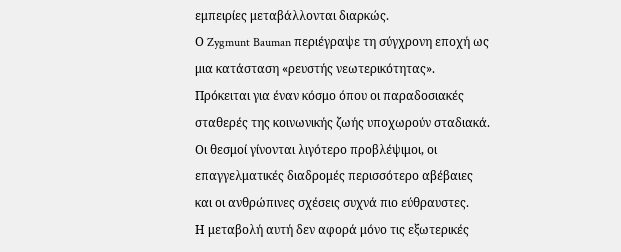εμπειρίες μεταβάλλονται διαρκώς.
Ο Zygmunt Bauman περιέγραψε τη σύγχρονη εποχή ως μια κατάσταση «ρευστής νεωτερικότητας». Πρόκειται για έναν κόσμο όπου οι παραδοσιακές σταθερές της κοινωνικής ζωής υποχωρούν σταδιακά. Οι θεσμοί γίνονται λιγότερο προβλέψιμοι, οι επαγγελματικές διαδρομές περισσότερο αβέβαιες και οι ανθρώπινες σχέσεις συχνά πιο εύθραυστες.
Η μεταβολή αυτή δεν αφορά μόνο τις εξωτερικές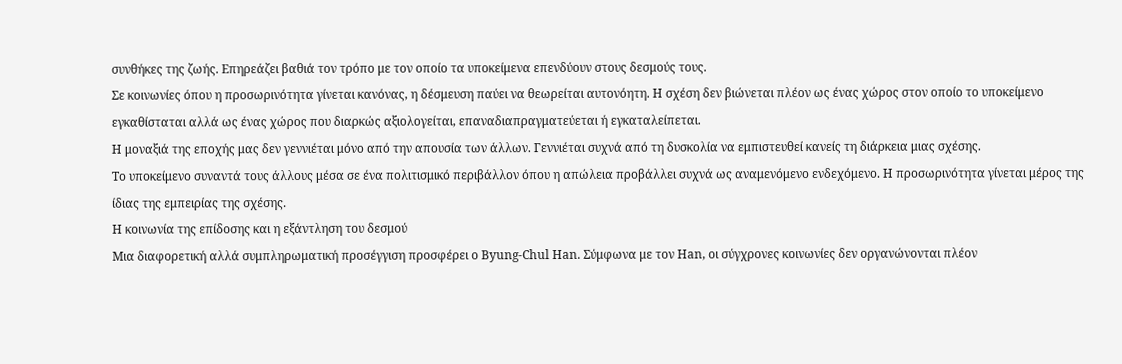συνθήκες της ζωής. Επηρεάζει βαθιά τον τρόπο με τον οποίο τα υποκείμενα επενδύουν στους δεσμούς τους.
Σε κοινωνίες όπου η προσωρινότητα γίνεται κανόνας, η δέσμευση παύει να θεωρείται αυτονόητη. Η σχέση δεν βιώνεται πλέον ως ένας χώρος στον οποίο το υποκείμενο εγκαθίσταται αλλά ως ένας χώρος που διαρκώς αξιολογείται, επαναδιαπραγματεύεται ή εγκαταλείπεται.
Η μοναξιά της εποχής μας δεν γεννιέται μόνο από την απουσία των άλλων. Γεννιέται συχνά από τη δυσκολία να εμπιστευθεί κανείς τη διάρκεια μιας σχέσης.
Το υποκείμενο συναντά τους άλλους μέσα σε ένα πολιτισμικό περιβάλλον όπου η απώλεια προβάλλει συχνά ως αναμενόμενο ενδεχόμενο. Η προσωρινότητα γίνεται μέρος της ίδιας της εμπειρίας της σχέσης.
Η κοινωνία της επίδοσης και η εξάντληση του δεσμού
Μια διαφορετική αλλά συμπληρωματική προσέγγιση προσφέρει ο Byung-Chul Han. Σύμφωνα με τον Han, οι σύγχρονες κοινωνίες δεν οργανώνονται πλέον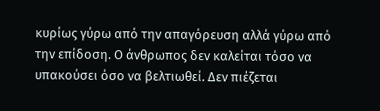κυρίως γύρω από την απαγόρευση αλλά γύρω από την επίδοση. Ο άνθρωπος δεν καλείται τόσο να υπακούσει όσο να βελτιωθεί. Δεν πιέζεται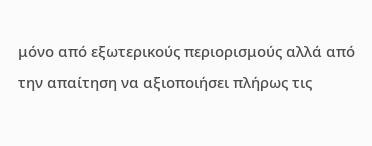μόνο από εξωτερικούς περιορισμούς αλλά από την απαίτηση να αξιοποιήσει πλήρως τις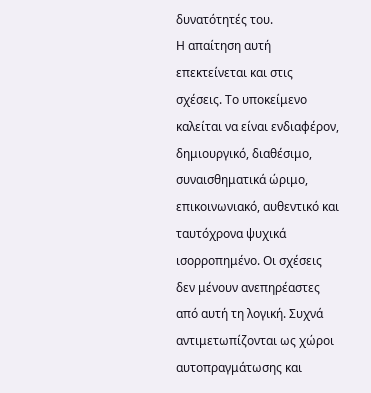δυνατότητές του.
Η απαίτηση αυτή επεκτείνεται και στις σχέσεις. Το υποκείμενο καλείται να είναι ενδιαφέρον, δημιουργικό, διαθέσιμο, συναισθηματικά ώριμο, επικοινωνιακό, αυθεντικό και ταυτόχρονα ψυχικά ισορροπημένο. Οι σχέσεις δεν μένουν ανεπηρέαστες από αυτή τη λογική. Συχνά αντιμετωπίζονται ως χώροι αυτοπραγμάτωσης και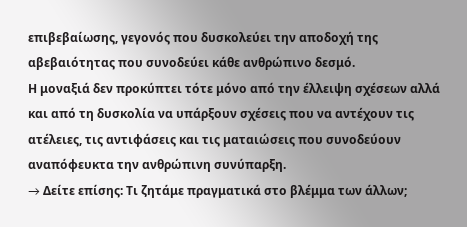επιβεβαίωσης, γεγονός που δυσκολεύει την αποδοχή της αβεβαιότητας που συνοδεύει κάθε ανθρώπινο δεσμό.
Η μοναξιά δεν προκύπτει τότε μόνο από την έλλειψη σχέσεων αλλά και από τη δυσκολία να υπάρξουν σχέσεις που να αντέχουν τις ατέλειες, τις αντιφάσεις και τις ματαιώσεις που συνοδεύουν αναπόφευκτα την ανθρώπινη συνύπαρξη.
→ Δείτε επίσης: Τι ζητάμε πραγματικά στο βλέμμα των άλλων;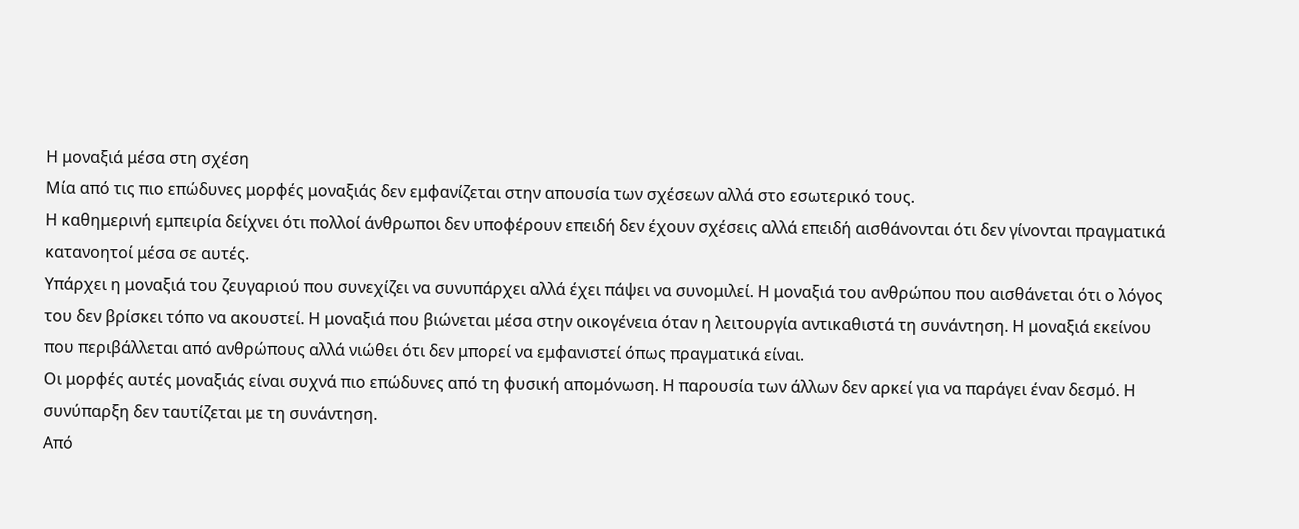Η μοναξιά μέσα στη σχέση
Μία από τις πιο επώδυνες μορφές μοναξιάς δεν εμφανίζεται στην απουσία των σχέσεων αλλά στο εσωτερικό τους.
Η καθημερινή εμπειρία δείχνει ότι πολλοί άνθρωποι δεν υποφέρουν επειδή δεν έχουν σχέσεις αλλά επειδή αισθάνονται ότι δεν γίνονται πραγματικά κατανοητοί μέσα σε αυτές.
Υπάρχει η μοναξιά του ζευγαριού που συνεχίζει να συνυπάρχει αλλά έχει πάψει να συνομιλεί. Η μοναξιά του ανθρώπου που αισθάνεται ότι ο λόγος του δεν βρίσκει τόπο να ακουστεί. Η μοναξιά που βιώνεται μέσα στην οικογένεια όταν η λειτουργία αντικαθιστά τη συνάντηση. Η μοναξιά εκείνου που περιβάλλεται από ανθρώπους αλλά νιώθει ότι δεν μπορεί να εμφανιστεί όπως πραγματικά είναι.
Οι μορφές αυτές μοναξιάς είναι συχνά πιο επώδυνες από τη φυσική απομόνωση. Η παρουσία των άλλων δεν αρκεί για να παράγει έναν δεσμό. Η συνύπαρξη δεν ταυτίζεται με τη συνάντηση.
Από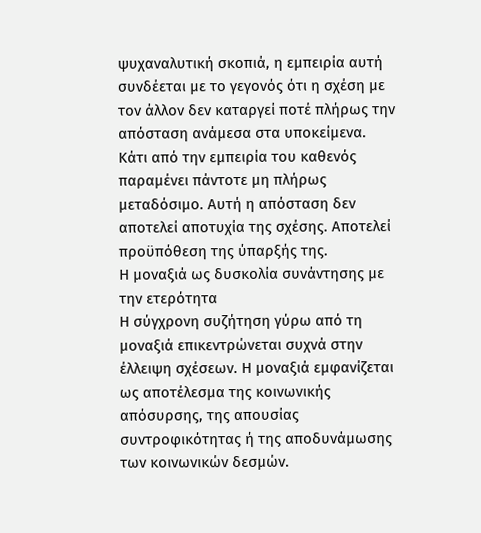ψυχαναλυτική σκοπιά, η εμπειρία αυτή συνδέεται με το γεγονός ότι η σχέση με τον άλλον δεν καταργεί ποτέ πλήρως την απόσταση ανάμεσα στα υποκείμενα. Κάτι από την εμπειρία του καθενός παραμένει πάντοτε μη πλήρως μεταδόσιμο. Αυτή η απόσταση δεν αποτελεί αποτυχία της σχέσης. Αποτελεί προϋπόθεση της ύπαρξής της.
Η μοναξιά ως δυσκολία συνάντησης με την ετερότητα
Η σύγχρονη συζήτηση γύρω από τη μοναξιά επικεντρώνεται συχνά στην έλλειψη σχέσεων. Η μοναξιά εμφανίζεται ως αποτέλεσμα της κοινωνικής απόσυρσης, της απουσίας συντροφικότητας ή της αποδυνάμωσης των κοινωνικών δεσμών.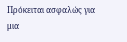Πρόκειται ασφαλώς για μια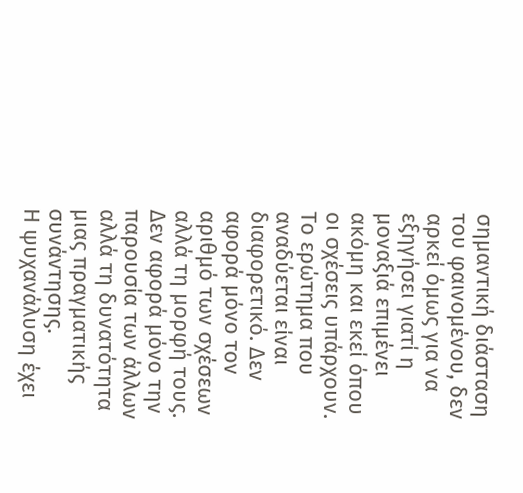σημαντική διάσταση του φαινομένου, δεν αρκεί όμως για να εξηγήσει γιατί η μοναξιά επιμένει ακόμη και εκεί όπου οι σχέσεις υπάρχουν.
Το ερώτημα που αναδύεται είναι διαφορετικό. Δεν αφορά μόνο τον αριθμό των σχέσεων αλλά τη μορφή τους. Δεν αφορά μόνο την παρουσία των άλλων αλλά τη δυνατότητα μιας πραγματικής συνάντησης.
Η ψυχανάλυση έχει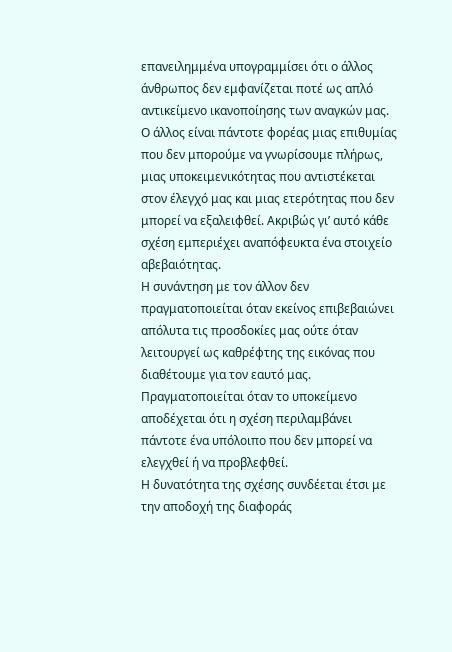επανειλημμένα υπογραμμίσει ότι ο άλλος άνθρωπος δεν εμφανίζεται ποτέ ως απλό αντικείμενο ικανοποίησης των αναγκών μας. Ο άλλος είναι πάντοτε φορέας μιας επιθυμίας που δεν μπορούμε να γνωρίσουμε πλήρως, μιας υποκειμενικότητας που αντιστέκεται στον έλεγχό μας και μιας ετερότητας που δεν μπορεί να εξαλειφθεί. Ακριβώς γι’ αυτό κάθε σχέση εμπεριέχει αναπόφευκτα ένα στοιχείο αβεβαιότητας.
Η συνάντηση με τον άλλον δεν πραγματοποιείται όταν εκείνος επιβεβαιώνει απόλυτα τις προσδοκίες μας ούτε όταν λειτουργεί ως καθρέφτης της εικόνας που διαθέτουμε για τον εαυτό μας. Πραγματοποιείται όταν το υποκείμενο αποδέχεται ότι η σχέση περιλαμβάνει πάντοτε ένα υπόλοιπο που δεν μπορεί να ελεγχθεί ή να προβλεφθεί.
Η δυνατότητα της σχέσης συνδέεται έτσι με την αποδοχή της διαφοράς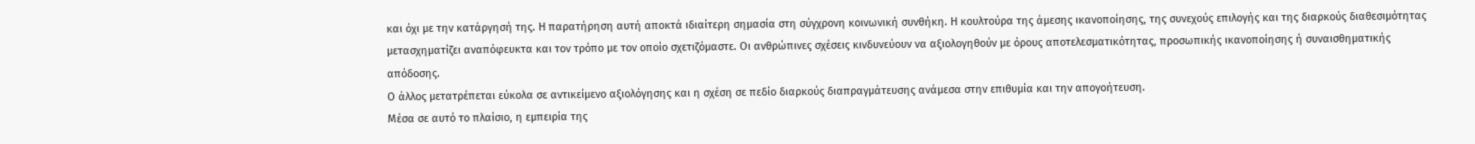και όχι με την κατάργησή της. Η παρατήρηση αυτή αποκτά ιδιαίτερη σημασία στη σύγχρονη κοινωνική συνθήκη. Η κουλτούρα της άμεσης ικανοποίησης, της συνεχούς επιλογής και της διαρκούς διαθεσιμότητας μετασχηματίζει αναπόφευκτα και τον τρόπο με τον οποίο σχετιζόμαστε. Οι ανθρώπινες σχέσεις κινδυνεύουν να αξιολογηθούν με όρους αποτελεσματικότητας, προσωπικής ικανοποίησης ή συναισθηματικής απόδοσης.
Ο άλλος μετατρέπεται εύκολα σε αντικείμενο αξιολόγησης και η σχέση σε πεδίο διαρκούς διαπραγμάτευσης ανάμεσα στην επιθυμία και την απογοήτευση.
Μέσα σε αυτό το πλαίσιο, η εμπειρία της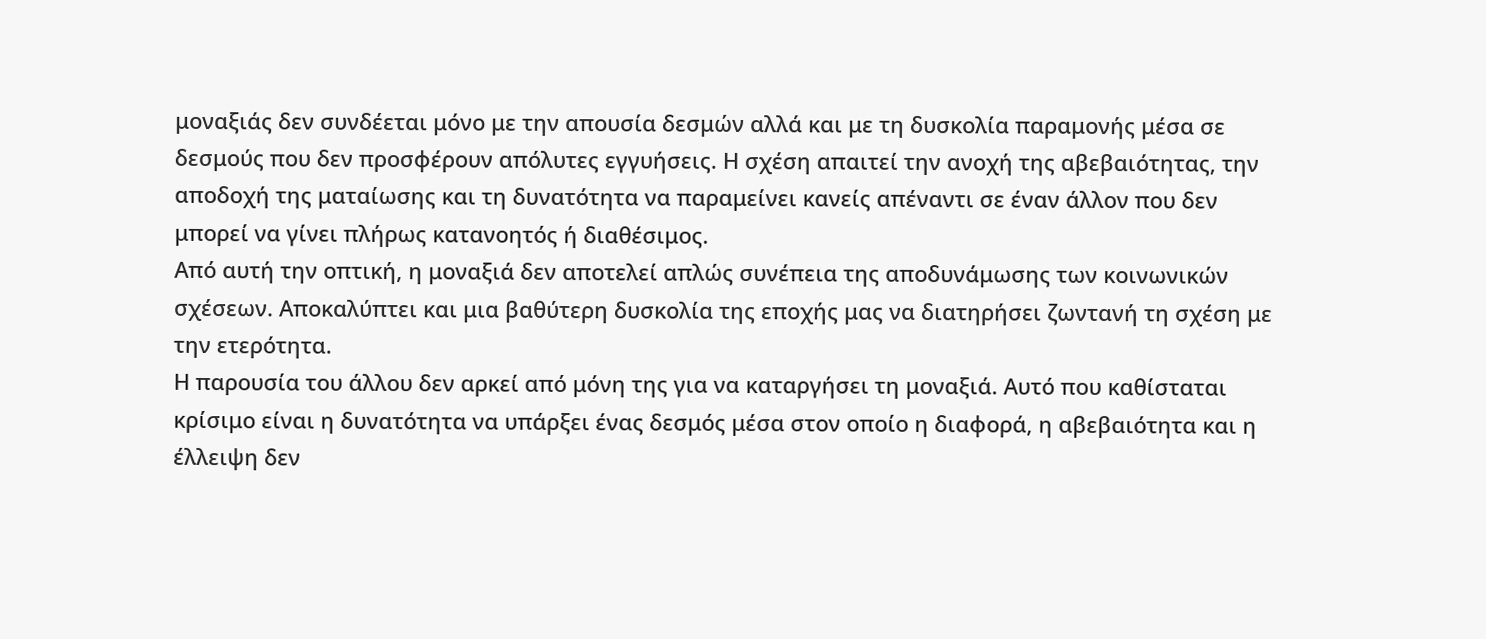μοναξιάς δεν συνδέεται μόνο με την απουσία δεσμών αλλά και με τη δυσκολία παραμονής μέσα σε δεσμούς που δεν προσφέρουν απόλυτες εγγυήσεις. Η σχέση απαιτεί την ανοχή της αβεβαιότητας, την αποδοχή της ματαίωσης και τη δυνατότητα να παραμείνει κανείς απέναντι σε έναν άλλον που δεν μπορεί να γίνει πλήρως κατανοητός ή διαθέσιμος.
Από αυτή την οπτική, η μοναξιά δεν αποτελεί απλώς συνέπεια της αποδυνάμωσης των κοινωνικών σχέσεων. Αποκαλύπτει και μια βαθύτερη δυσκολία της εποχής μας να διατηρήσει ζωντανή τη σχέση με την ετερότητα.
Η παρουσία του άλλου δεν αρκεί από μόνη της για να καταργήσει τη μοναξιά. Αυτό που καθίσταται κρίσιμο είναι η δυνατότητα να υπάρξει ένας δεσμός μέσα στον οποίο η διαφορά, η αβεβαιότητα και η έλλειψη δεν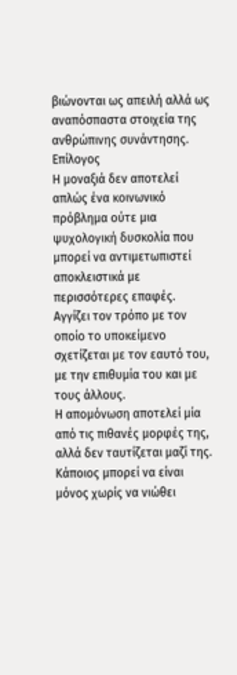βιώνονται ως απειλή αλλά ως αναπόσπαστα στοιχεία της ανθρώπινης συνάντησης.
Επίλογος
Η μοναξιά δεν αποτελεί απλώς ένα κοινωνικό πρόβλημα ούτε μια ψυχολογική δυσκολία που μπορεί να αντιμετωπιστεί αποκλειστικά με περισσότερες επαφές. Αγγίζει τον τρόπο με τον οποίο το υποκείμενο σχετίζεται με τον εαυτό του, με την επιθυμία του και με τους άλλους.
Η απομόνωση αποτελεί μία από τις πιθανές μορφές της, αλλά δεν ταυτίζεται μαζί της. Κάποιος μπορεί να είναι μόνος χωρίς να νιώθει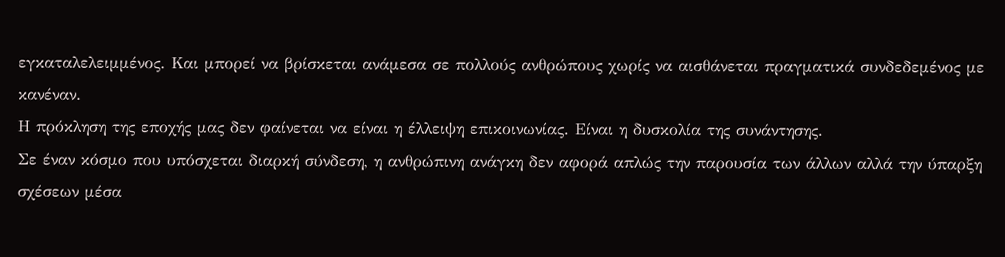εγκαταλελειμμένος. Και μπορεί να βρίσκεται ανάμεσα σε πολλούς ανθρώπους χωρίς να αισθάνεται πραγματικά συνδεδεμένος με κανέναν.
Η πρόκληση της εποχής μας δεν φαίνεται να είναι η έλλειψη επικοινωνίας. Είναι η δυσκολία της συνάντησης.
Σε έναν κόσμο που υπόσχεται διαρκή σύνδεση, η ανθρώπινη ανάγκη δεν αφορά απλώς την παρουσία των άλλων αλλά την ύπαρξη σχέσεων μέσα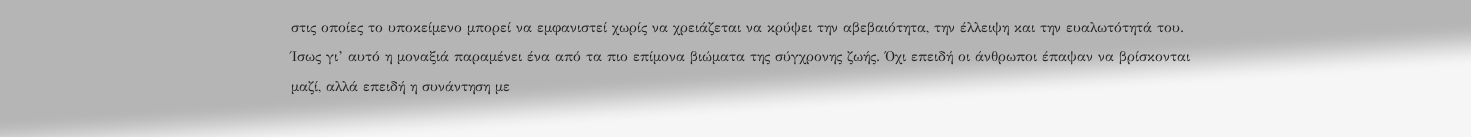στις οποίες το υποκείμενο μπορεί να εμφανιστεί χωρίς να χρειάζεται να κρύψει την αβεβαιότητα, την έλλειψη και την ευαλωτότητά του.
Ίσως γι’ αυτό η μοναξιά παραμένει ένα από τα πιο επίμονα βιώματα της σύγχρονης ζωής. Όχι επειδή οι άνθρωποι έπαψαν να βρίσκονται μαζί, αλλά επειδή η συνάντηση με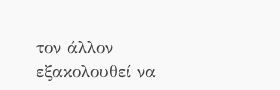τον άλλον εξακολουθεί να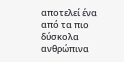αποτελεί ένα από τα πιο δύσκολα ανθρώπινα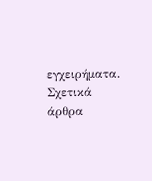εγχειρήματα.
Σχετικά άρθρα